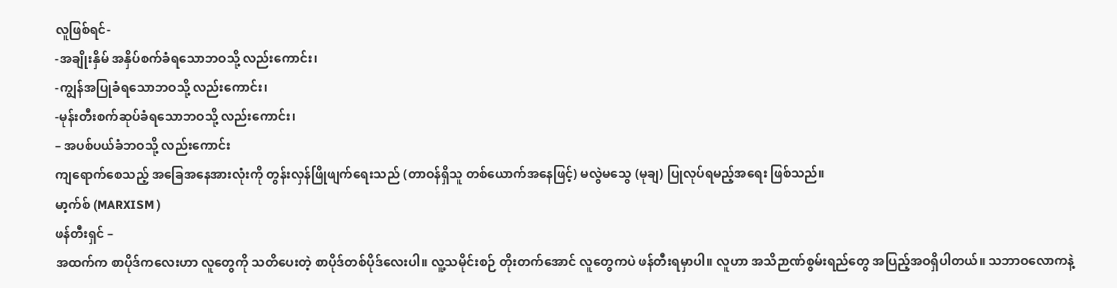လူဖြစ်ရင်-
-အချိုးနှိမ် အနှိပ်စက်ခံရသောဘဝသို့ လည်းကောင်း၊
-ကျွန်အပြုခံရသောဘဝသို့ လည်းကောင်း၊
-မုန်းတီးစက်ဆုပ်ခံရသောဘဝသို့ လည်းကောင်း၊
– အပစ်ပယ်ခံဘဝသို့ လည်းကောင်း
ကျရောက်စေသည့် အခြေအနေအားလုံးကို တွန်းလှန်ဖြိုဖျက်ရေးသည် (တာဝန်ရှိသူ တစ်ယောက်အနေဖြင့်) မလွဲမသွေ (မုချ) ပြုလုပ်ရမည့်အရေး ဖြစ်သည်။
မာ့က်စ် (MARXISM )
ဖန်တီးရှင် –
အထက်က စာပိုဒ်ကလေးဟာ လူတွေကို သတိပေးတဲ့ စာပိုဒ်တစ်ပိုဒ်လေးပါ။ လူ့သမိုင်းစဉ် တိုးတက်အောင် လူတွေကပဲ ဖန်တီးရမှာပါ။ လူဟာ အသိဉာဏ်စွမ်းရည်တွေ အပြည့်အဝရှိပါတယ်။ သဘာဝလောကနဲ့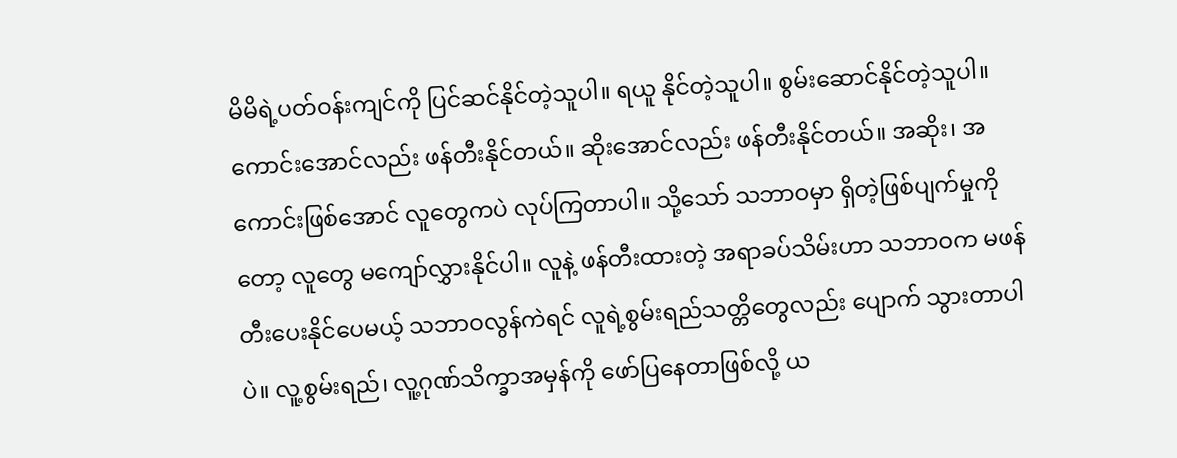မိမိရဲ့ပတ်ဝန်းကျင်ကို ပြင်ဆင်နိုင်တဲ့သူပါ။ ရယူ နိုင်တဲ့သူပါ။ စွမ်းဆောင်နိုင်တဲ့သူပါ။ ကောင်းအောင်လည်း ဖန်တီးနိုင်တယ်။ ဆိုးအောင်လည်း ဖန်တီးနိုင်တယ်။ အဆိုး၊ အကောင်းဖြစ်အောင် လူတွေကပဲ လုပ်ကြတာပါ။ သို့သော် သဘာဝမှာ ရှိတဲ့ဖြစ်ပျက်မှုကိုတော့ လူတွေ မကျော်လွှားနိုင်ပါ။ လူနဲ့ ဖန်တီးထားတဲ့ အရာခပ်သိမ်းဟာ သဘာဝက မဖန်တီးပေးနိုင်ပေမယ့် သဘာဝလွန်ကဲရင် လူရဲ့စွမ်းရည်သတ္တိတွေလည်း ပျောက် သွားတာပါပဲ။ လူ့စွမ်းရည်၊ လူ့ဂုဏ်သိက္ခာအမှန်ကို ဖော်ပြနေတာဖြစ်လို့ ယ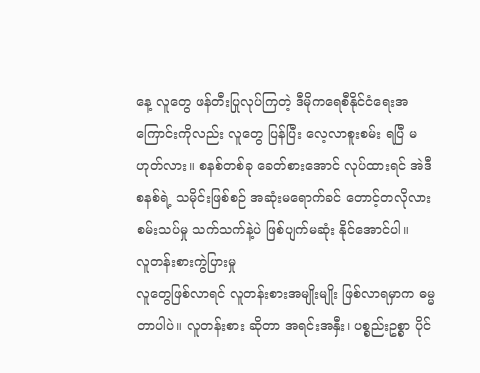နေ့ လူတွေ ဖန်တီးပြုလုပ်ကြတဲ့ ဒီမိုကရေစီနိုင်ငံရေးအကြောင်းကိုလည်း လူတွေ ပြန်ပြီး လေ့လာစူးစမ်း ရပြီ မဟုတ်လား။ စနစ်တစ်ခု ခေတ်စားအောင် လုပ်ထားရင် အဲဒီစနစ်ရဲ့ သမိုင်းဖြစ်စဉ် အဆုံးမရောက်ခင် တောင့်တလိုလားစမ်းသပ်မှု သက်သက်နဲ့ပဲ ဖြစ်ပျက်မဆုံး နိုင်အောင်ပါ။
လူတန်းစားကွဲပြားမှု
လူတွေဖြစ်လာရင် လူတန်းစားအမျိုးမျိုး ဖြစ်လာရမှာက ဓမ္မတာပါပဲ။ လူတန်းစား ဆိုတာ အရင်းအနှီး၊ ပစ္စည်းဥစ္စာ ပိုင်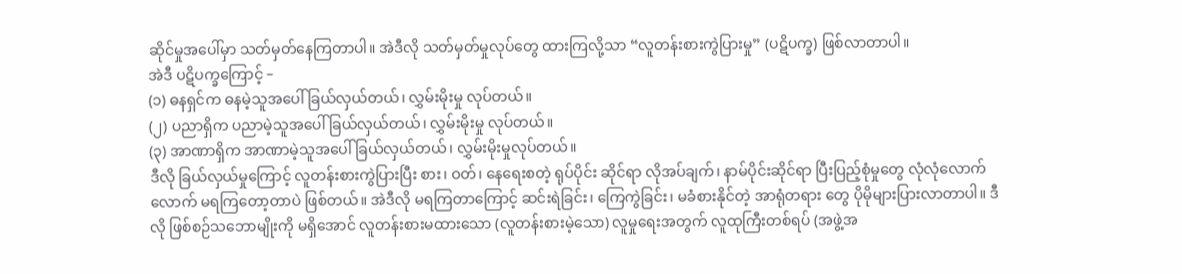ဆိုင်မှုအပေါ်မှာ သတ်မှတ်နေကြတာပါ။ အဲဒီလို သတ်မှတ်မှုလုပ်တွေ ထားကြလို့သာ “လူတန်းစားကွဲပြားမှု” (ပဋိပက္ခ) ဖြစ်လာတာပါ။
အဲဒီ ပဋိပက္ခကြောင့် –
(၁) ဓနရှင်က ဓနမဲ့သူအပေါ် ခြယ်လှယ်တယ်၊ လွှမ်းမိုးမှု လုပ်တယ်။
(၂) ပညာရှိက ပညာမဲ့သူအပေါ် ခြယ်လှယ်တယ်၊ လွှမ်းမိုးမှု လုပ်တယ်။
(၃) အာဏာရှိက အာဏာမဲ့သူအပေါ် ခြယ်လှယ်တယ်၊ လွှမ်းမိုးမှုလုပ်တယ်။
ဒီလို ခြယ်လှယ်မှုကြောင့် လူတန်းစားကွဲပြားပြီး စား၊ ဝတ်၊ နေရေးစတဲ့ ရုပ်ပိုင်း ဆိုင်ရာ လိုအပ်ချက်၊ နာမ်ပိုင်းဆိုင်ရာ ပြီးပြည့်စုံမှုတွေ လုံလုံလောက်လောက် မရကြတော့တာပဲ ဖြစ်တယ်။ အဲဒီလို မရကြတာကြောင့် ဆင်းရဲခြင်း၊ ကြေကွဲခြင်း၊ မခံစားနိုင်တဲ့ အာရုံတရား တွေ ပိုမိုများပြားလာတာပါ။ ဒီလို ဖြစ်စဉ်သဘောမျိုးကို မရှိအောင် လူတန်းစားမထားသော (လူတန်းစားမဲ့သော) လူမှုရေးအတွက် လူထုကြီးတစ်ရပ် (အဖွဲ့အ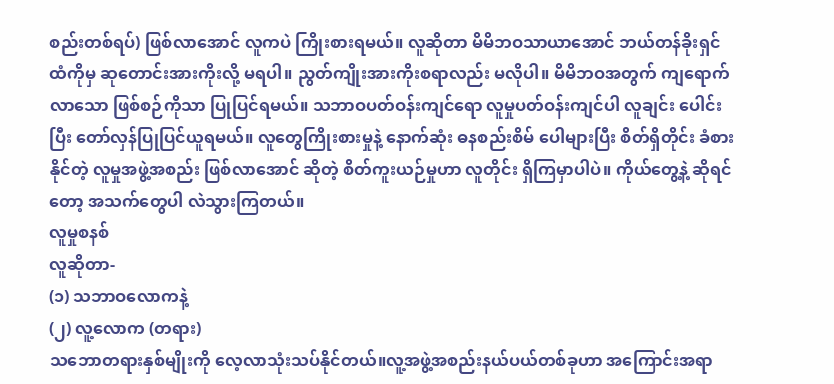စည်းတစ်ရပ်) ဖြစ်လာအောင် လူကပဲ ကြိုးစားရမယ်။ လူဆိုတာ မိမိဘဝသာယာအောင် ဘယ်တန်ခိုးရှင်ထံကိုမှ ဆုတောင်းအားကိုးလို့ မရပါ။ ညွတ်ကျိုးအားကိုးစရာလည်း မလိုပါ။ မိမိဘဝအတွက် ကျရောက်လာသော ဖြစ်စဉ်ကိုသာ ပြုပြင်ရမယ်။ သဘာဝပတ်ဝန်းကျင်ရော လူမှုပတ်ဝန်းကျင်ပါ လူချင်း ပေါင်းပြီး တော်လှန်ပြုပြင်ယူရမယ်။ လူတွေကြိုးစားမှုနဲ့ နောက်ဆုံး ဓနစည်းစိမ် ပေါများပြီး စိတ်ရှိတိုင်း ခံစားနိုင်တဲ့ လူမှုအဖွဲ့အစည်း ဖြစ်လာအောင် ဆိုတဲ့ စိတ်ကူးယဉ်မှုဟာ လူတိုင်း ရှိကြမှာပါပဲ။ ကိုယ်တွေ့နဲ့ ဆိုရင်တော့ အသက်တွေပါ လဲသွားကြတယ်။
လူမှုစနစ်
လူဆိုတာ-
(၁) သဘာဝလောကနဲ့
(၂) လူ့လောက (တရား)
သဘောတရားနှစ်မျိုးကို လေ့လာသုံးသပ်နိုင်တယ်။လူ့အဖွဲ့အစည်းနယ်ပယ်တစ်ခုဟာ အကြောင်းအရာ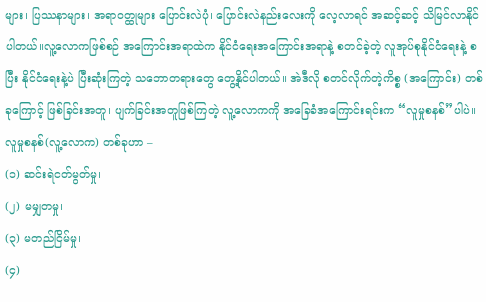များ၊ ပြဿနာများ၊ အရာဝတ္ထုများ ပြောင်းလဲပုံ၊ ပြောင်းလဲနည်းလေးကို လေ့လာရင် အဆင့်ဆင့် သိမြင်လာနိုင်ပါတယ်။လူ့လောကဖြစ်စဉ် အကြောင်းအရာထဲက နိုင်ငံရေးအကြောင်းအရာနဲ့ စတင်ခဲ့တဲ့ လူအုပ်စုနိုင်ငံရေးနဲ့ စပြီး နိုင်ငံရေးနဲ့ပဲ ပြီးဆုံးကြတဲ့ သဘောတရားတွေ တွေ့နိုင်ပါတယ်။ အဲဒီလို စတင်လိုက်တဲ့ကိစ္စ (အကြောင်း) တစ်ခုကြောင့် ဖြစ်ခြင်းအတူ၊ ပျက်ခြင်းအတူဖြစ်ကြတဲ့ လူ့လောကကို အခြေခံအကြောင်းရင်းက “လူမှုစနစ်”ပါပဲ။
လူမှုစနစ်(လူ့လောက) တစ်ခုဟာ –
(၁) ဆင်းရဲငတ်မွတ်မှု၊
(၂) မမျှတမှု၊
(၃) မတည်ငြိမ်မှု၊
(၄)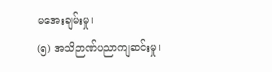မအေးချမ်းမှု၊
(၅) အသိဉာဏ်ပညာကျဆင်းမှု၊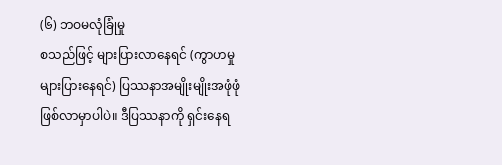(၆) ဘဝမလုံခြုံမှု
စသည်ဖြင့် များပြားလာနေရင် (ကွာဟမှု များပြားနေရင်) ပြဿနာအမျိုးမျိုးအဖုံဖုံ ဖြစ်လာမှာပါပဲ။ ဒီပြဿနာကို ရှင်းနေရ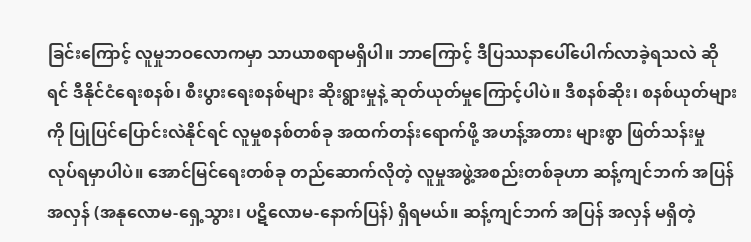ခြင်းကြောင့် လူမှုဘဝလောကမှာ သာယာစရာမရှိပါ။ ဘာကြောင့် ဒီပြဿနာပေါ်ပေါက်လာခဲ့ရသလဲ ဆိုရင် ဒီနိုင်ငံရေးစနစ်၊ စီးပွားရေးစနစ်များ ဆိုးရွားမှုနဲ့ ဆုတ်ယုတ်မှုကြောင့်ပါပဲ။ ဒီစနစ်ဆိုး၊ စနစ်ယုတ်များကို ပြုပြင်ပြောင်းလဲနိုင်ရင် လူမှုစနစ်တစ်ခု အထက်တန်းရောက်ဖို့ အဟန့်အတား များစွာ ဖြတ်သန်းမှု လုပ်ရမှာပါပဲ။ အောင်မြင်ရေးတစ်ခု တည်ဆောက်လိုတဲ့ လူမှုအဖွဲ့အစည်းတစ်ခုဟာ ဆန့်ကျင်ဘက် အပြန် အလှန် (အနုလောမ-ရှေ့သွား၊ ပဋိလောမ-နောက်ပြန်) ရှိရမယ်။ ဆန့်ကျင်ဘက် အပြန် အလှန် မရှိတဲ့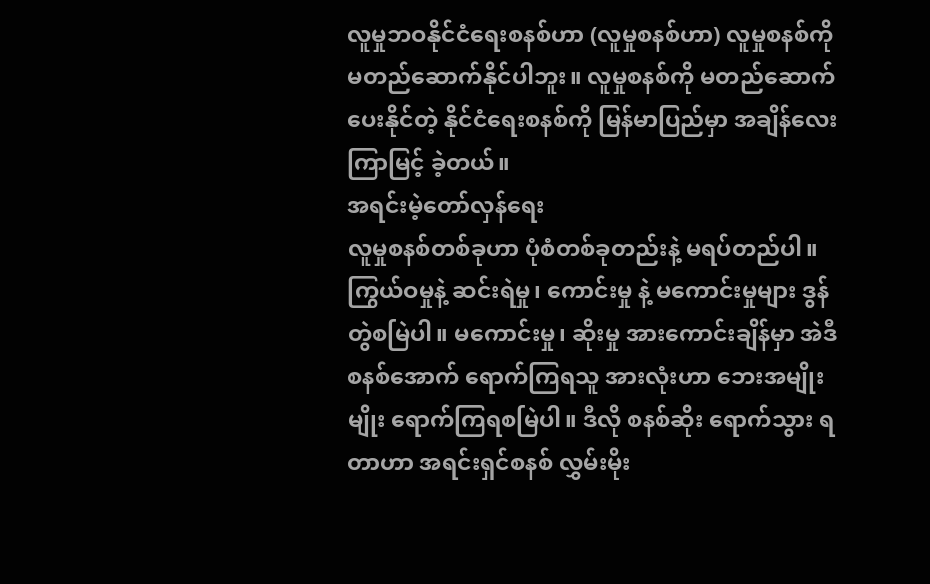လူမှုဘဝနိုင်ငံရေးစနစ်ဟာ (လူမှုစနစ်ဟာ) လူမှုစနစ်ကို မတည်ဆောက်နိုင်ပါဘူး။ လူမှုစနစ်ကို မတည်ဆောက်ပေးနိုင်တဲ့ နိုင်ငံရေးစနစ်ကို မြန်မာပြည်မှာ အချိန်လေး ကြာမြင့် ခဲ့တယ်။
အရင်းမဲ့တော်လှန်ရေး
လူမှုစနစ်တစ်ခုဟာ ပုံစံတစ်ခုတည်းနဲ့ မရပ်တည်ပါ။ ကြွယ်ဝမှုနဲ့ ဆင်းရဲမှု၊ ကောင်းမှု နဲ့ မကောင်းမှုများ ဒွန်တွဲစမြဲပါ။ မကောင်းမှု၊ ဆိုးမှု အားကောင်းချိန်မှာ အဲဒီစနစ်အောက် ရောက်ကြရသူ အားလုံးဟာ ဘေးအမျိုးမျိုး ရောက်ကြရစမြဲပါ။ ဒီလို စနစ်ဆိုး ရောက်သွား ရတာဟာ အရင်းရှင်စနစ် လွှမ်းမိုး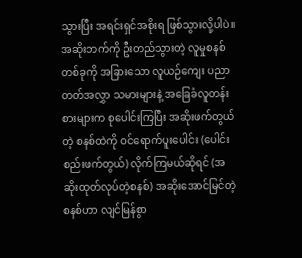သွားပြီး အရင်းရှင်အစိုးရ ဖြစ်သွားလို့ပါပဲ။ အဆိုးဘက်ကို ဦးတည်သွားတဲ့ လူမှုစနစ်တစ်ခုကို အခြားသော လူယဉ်ကျေး ပညာတတ်အလွှာ သမားများနဲ့ အခြေခံလူတန်းစားများက စုပေါင်းကြပြီး အဆိုးဖက်တွယ်တဲ့ စနစ်ထဲကို ဝင်ရောက်ပူးပေါင်း (ပေါင်းစည်းဖက်တွယ်) လိုက်ကြမယ်ဆိုရင် (အဆိုးထုတ်လုပ်တဲ့စနစ်) အဆိုးအောင်မြင်တဲ့ စနစ်ဟာ လျင်မြန်စွာ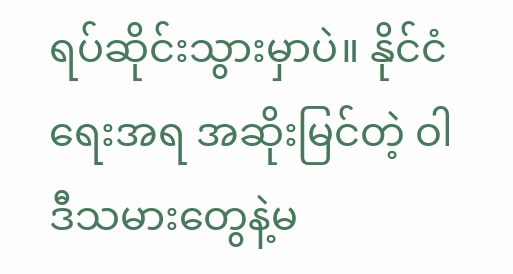ရပ်ဆိုင်းသွားမှာပဲ။ နိုင်ငံရေးအရ အဆိုးမြင်တဲ့ ဝါဒီသမားတွေနဲ့မ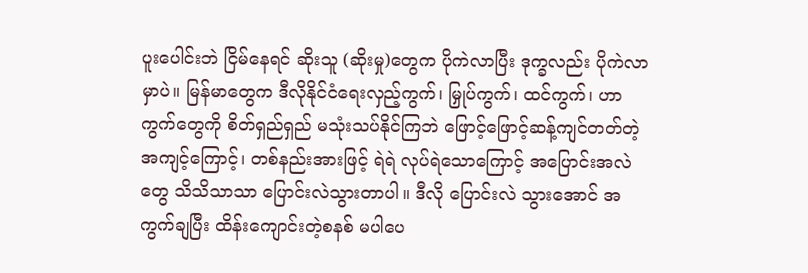ပူးပေါင်းဘဲ ငြိမ်နေရင် ဆိုးသူ (ဆိုးမှု)တွေက ပိုကဲလာပြီး ဒုက္ခလည်း ပိုကဲလာမှာပဲ။ မြန်မာတွေက ဒီလိုနိုင်ငံရေးလှည့်ကွက်၊ မြှုပ်ကွက်၊ ထင်ကွက်၊ ဟာကွက်တွေကို စိတ်ရှည်ရှည် မသုံးသပ်နိုင်ကြဘဲ ဖြောင့်ဖြောင့်ဆန့်ကျင်တတ်တဲ့ အကျင့်ကြောင့်၊ တစ်နည်းအားဖြင့် ရဲရဲ လုပ်ရဲသောကြောင့် အပြောင်းအလဲတွေ သိသိသာသာ ပြောင်းလဲသွားတာပါ။ ဒီလို ပြောင်းလဲ သွားအောင် အကွက်ချပြီး ထိန်းကျောင်းတဲ့စနစ် မပါပေ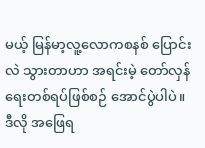မယ့် မြန်မာ့လူ့လောကစနစ် ပြောင်းလဲ သွားတာဟာ အရင်းမဲ့ တော်လှန်ရေးတစ်ရပ်ဖြစ်စဉ် အောင်ပွဲပါပဲ။ ဒီလို အဖြေရ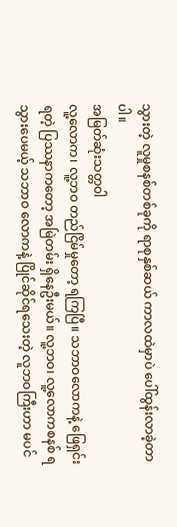သွားတဲ့ လူမှုစနစ်တစ်ခုကို ရာစုနှစ်ဆယ် ကာလထဲမှာပဲ ပေါ်ထွန်းလာခဲ့တာပါ။
အမြတ်ဆုံးသတ္တဝါ
လူ့လောက၊ လူ့ဘဝ တည်ငြိမ်မှုတော့ ရကြပြီ။ သဘာဝလောကနဲ့ ဖြေရှင်းရတဲ့ ပြဿနာကတော့ အမြဲတမ်း ရှိနေဦးမယ်။ လူ့ဘဝ၊ လူ့လောကစနစ် ရသွားပေမယ့် သဘာဝ လောကနဲ့ ပြိုင်ဆိုင်ရသေးတဲ့ လူဘဝကြီးဟာ မပင်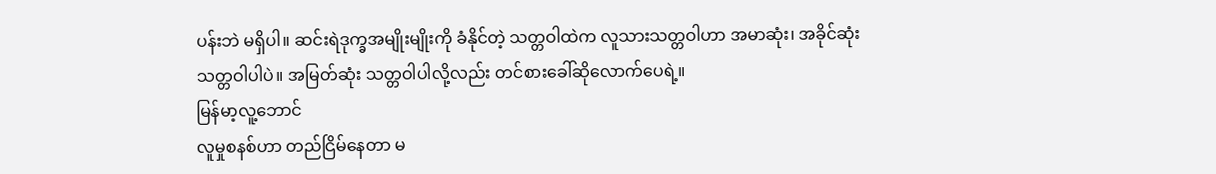ပန်းဘဲ မရှိပါ။ ဆင်းရဲဒုက္ခအမျိုးမျိုးကို ခံနိုင်တဲ့ သတ္တဝါထဲက လူသားသတ္တဝါဟာ အမာဆုံး၊ အခိုင်ဆုံး သတ္တဝါပါပဲ။ အမြတ်ဆုံး သတ္တဝါပါလို့လည်း တင်စားခေါ်ဆိုလောက်ပေရဲ့။
မြန်မာ့လူ့ဘောင်
လူမှုစနစ်ဟာ တည်ငြိမ်နေတာ မ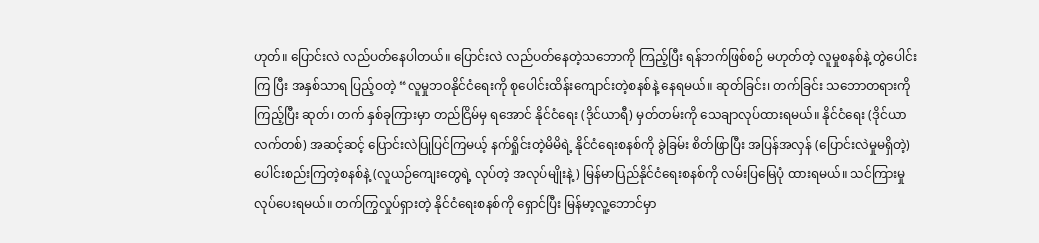ဟုတ်။ ပြောင်းလဲ လည်ပတ်နေပါတယ်။ ပြောင်းလဲ လည်ပတ်နေတဲ့သဘောကို ကြည့်ပြီး ရန်ဘက်ဖြစ်စဉ် မဟုတ်တဲ့ လူမှုစနစ်နဲ့ တွဲပေါင်းကြ ပြီး အနှစ်သာရ ပြည့်ဝတဲ့ “လူမှုဘဝနိုင်ငံရေးကို စုပေါင်းထိန်းကျောင်းတဲ့စနစ်နဲ့ နေရမယ်။ ဆုတ်ခြင်း၊ တက်ခြင်း သဘောတရားကို ကြည့်ပြီး ဆုတ်၊ တက် နှစ်ခုကြားမှာ တည်ငြိမ်မှ ရအောင် နိုင်ငံရေး (ဒိုင်ယာရီ) မှတ်တမ်းကို သေချာလုပ်ထားရမယ်။ နိုင်ငံရေး (ဒိုင်ယာ လက်တစ်) အဆင့်ဆင့် ပြောင်းလဲပြုပြင်ကြမယ့် နက်ရှိုင်းတဲ့မိမိရဲ့ နိုင်ငံရေးစနစ်ကို ခွဲခြမ်း စိတ်ဖြာပြီး အပြန်အလှန် (ပြောင်းလဲမှုမရှိတဲ့) ပေါင်းစည်းကြတဲ့စနစ်နဲ့ (လူယဉ်ကျေးတွေရဲ့ လုပ်တဲ့ အလုပ်မျိုးနဲ့) မြန်မာပြည်နိုင်ငံရေးစနစ်ကို လမ်းပြမြေပုံ ထားရမယ်။ သင်ကြားမှု လုပ်ပေးရမယ်။ တက်ကြွလှုပ်ရှားတဲ့ နိုင်ငံရေးစနစ်ကို ရှောင်ပြီး မြန်မာ့လူ့ဘောင်မှာ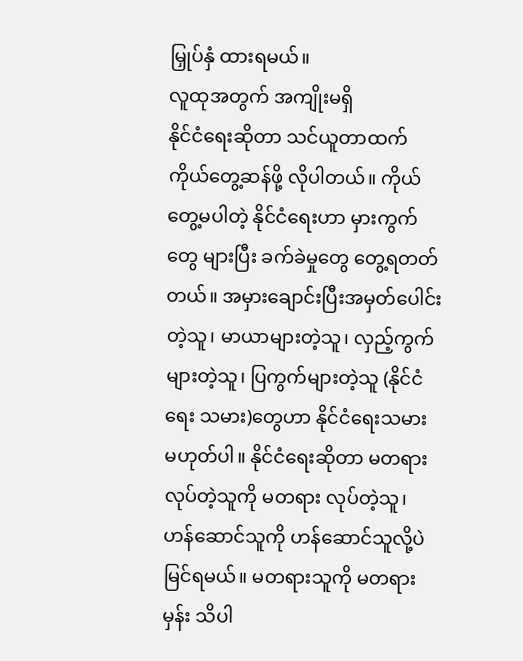မြှုပ်နှံ ထားရမယ်။
လူထုအတွက် အကျိုးမရှိ
နိုင်ငံရေးဆိုတာ သင်ယူတာထက် ကိုယ်တွေ့ဆန်ဖို့ လိုပါတယ်။ ကိုယ်တွေ့မပါတဲ့ နိုင်ငံရေးဟာ မှားကွက်တွေ များပြီး ခက်ခဲမှုတွေ တွေ့ရတတ်တယ်။ အမှားချောင်းပြီးအမှတ်ပေါင်းတဲ့သူ၊ မာယာများတဲ့သူ၊ လှည့်ကွက်များတဲ့သူ၊ ပြကွက်များတဲ့သူ (နိုင်ငံရေး သမား)တွေဟာ နိုင်ငံရေးသမား မဟုတ်ပါ။ နိုင်ငံရေးဆိုတာ မတရားလုပ်တဲ့သူကို မတရား လုပ်တဲ့သူ၊ ဟန်ဆောင်သူကို ဟန်ဆောင်သူလို့ပဲ မြင်ရမယ်။ မတရားသူကို မတရားမှန်း သိပါ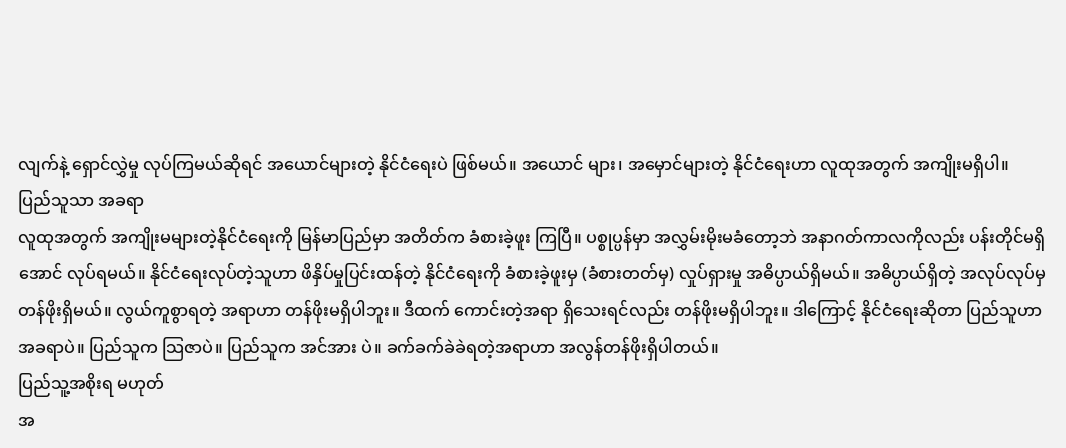လျက်နဲ့ ရှောင်လွှဲမှု လုပ်ကြမယ်ဆိုရင် အယောင်များတဲ့ နိုင်ငံရေးပဲ ဖြစ်မယ်။ အယောင် များ၊ အမှောင်များတဲ့ နိုင်ငံရေးဟာ လူထုအတွက် အကျိုးမရှိပါ။
ပြည်သူသာ အခရာ
လူထုအတွက် အကျိုးမများတဲ့နိုင်ငံရေးကို မြန်မာပြည်မှာ အတိတ်က ခံစားခဲ့ဖူး ကြပြီ။ ပစ္စုပ္ပန်မှာ အလွှမ်းမိုးမခံတော့ဘဲ အနာဂတ်ကာလကိုလည်း ပန်းတိုင်မရှိအောင် လုပ်ရမယ်။ နိုင်ငံရေးလုပ်တဲ့သူဟာ ဖိနှိပ်မှုပြင်းထန်တဲ့ နိုင်ငံရေးကို ခံစားခဲ့ဖူးမှ (ခံစားတတ်မှ) လှုပ်ရှားမှု အဓိပ္ပာယ်ရှိမယ်။ အဓိပ္ပာယ်ရှိတဲ့ အလုပ်လုပ်မှ တန်ဖိုးရှိမယ်။ လွယ်ကူစွာရတဲ့ အရာဟာ တန်ဖိုးမရှိပါဘူး။ ဒီထက် ကောင်းတဲ့အရာ ရှိသေးရင်လည်း တန်ဖိုးမရှိပါဘူး။ ဒါကြောင့် နိုင်ငံရေးဆိုတာ ပြည်သူဟာ အခရာပဲ။ ပြည်သူက သြဇာပဲ။ ပြည်သူက အင်အား ပဲ။ ခက်ခက်ခဲခဲရတဲ့အရာဟာ အလွန်တန်ဖိုးရှိပါတယ်။
ပြည်သူ့အစိုးရ မဟုတ်
အ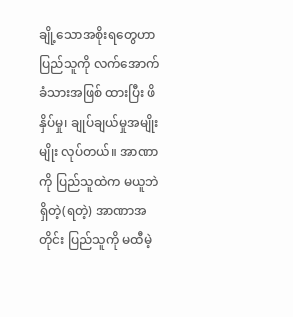ချို့သောအစိုးရတွေဟာ ပြည်သူကို လက်အောက်ခံသားအဖြစ် ထားပြီး ဖိနှိပ်မှု၊ ချုပ်ချယ်မှုအမျိုးမျိုး လုပ်တယ်။ အာဏာကို ပြည်သူထဲက မယူဘဲ ရှိတဲ့(ရတဲ့) အာဏာအတိုင်း ပြည်သူကို မထီမဲ့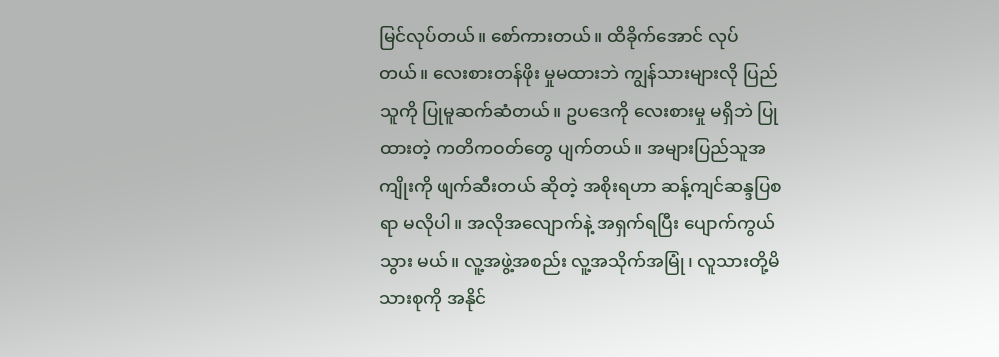မြင်လုပ်တယ်။ စော်ကားတယ်။ ထိခိုက်အောင် လုပ်တယ်။ လေးစားတန်ဖိုး မှုမထားဘဲ ကျွန်သားများလို ပြည်သူကို ပြုမူဆက်ဆံတယ်။ ဥပဒေကို လေးစားမှု မရှိဘဲ ပြုထားတဲ့ ကတိကဝတ်တွေ ပျက်တယ်။ အများပြည်သူအကျိုးကို ဖျက်ဆီးတယ် ဆိုတဲ့ အစိုးရဟာ ဆန့်ကျင်ဆန္ဒပြစရာ မလိုပါ။ အလိုအလျောက်နဲ့ အရှက်ရပြီး ပျောက်ကွယ်သွား မယ်။ လူ့အဖွဲ့အစည်း လူ့အသိုက်အမြုံ၊ လူသားတို့မိသားစုကို အနိုင်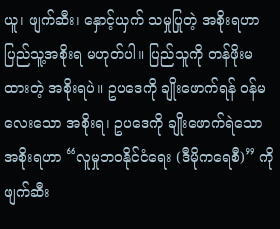ယူ၊ ဖျက်ဆီး၊ နှောင့်ယှက် သမှုပြုတဲ့ အစိုးရဟာ ပြည်သူ့အစိုးရ မဟုတ်ပါ။ ပြည်သူကို တန်ဖိုးမထားတဲ့ အစိုးရပဲ။ ဥပဒေကို ချိုးဖောက်ရန် ဝန်မလေးသော အစိုးရ၊ ဥပဒေကို ချိုးဖောက်ရဲသော အစိုးရဟာ “လူမှုဘဝနိုင်ငံရေး (ဒီမိုကရေစီ)” ကို ဖျက်ဆီး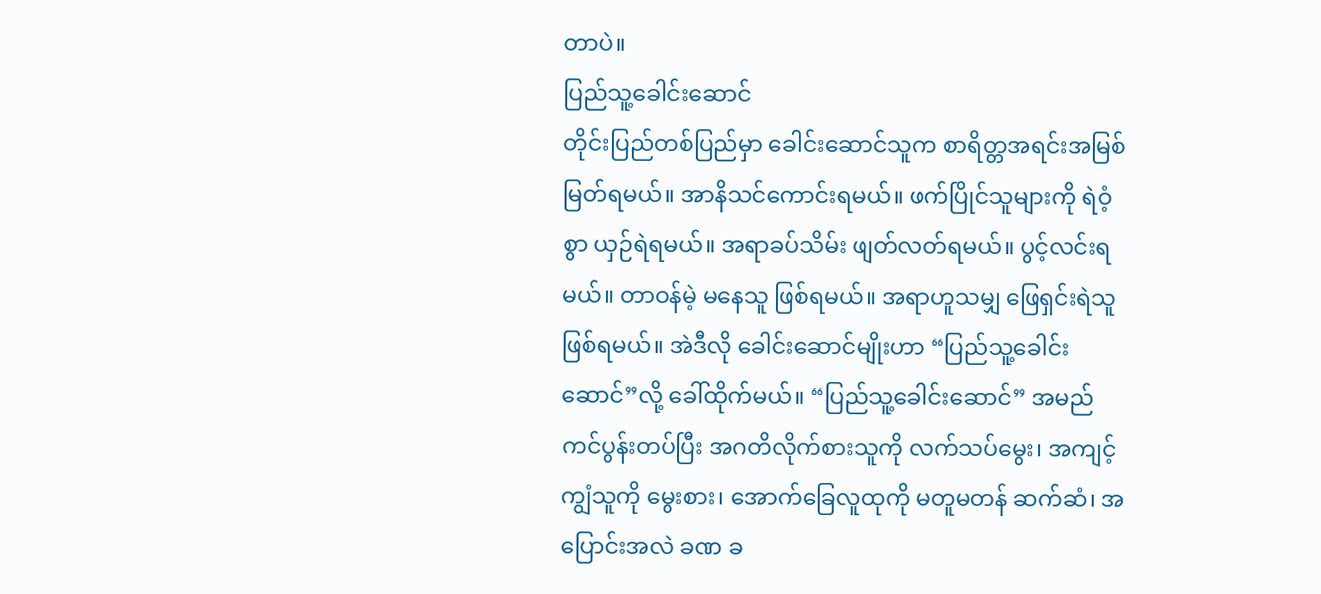တာပဲ။
ပြည်သူ့ခေါင်းဆောင်
တိုင်းပြည်တစ်ပြည်မှာ ခေါင်းဆောင်သူက စာရိတ္တအရင်းအမြစ် မြတ်ရမယ်။ အာနိသင်ကောင်းရမယ်။ ဖက်ပြိုင်သူများကို ရဲဝံ့စွာ ယှဉ်ရဲရမယ်။ အရာခပ်သိမ်း ဖျတ်လတ်ရမယ်။ ပွင့်လင်းရမယ်။ တာဝန်မဲ့ မနေသူ ဖြစ်ရမယ်။ အရာဟူသမျှ ဖြေရှင်းရဲသူ ဖြစ်ရမယ်။ အဲဒီလို ခေါင်းဆောင်မျိုးဟာ “ပြည်သူ့ခေါင်းဆောင်”လို့ ခေါ်ထိုက်မယ်။ “ပြည်သူ့ခေါင်းဆောင်” အမည်ကင်ပွန်းတပ်ပြီး အဂတိလိုက်စားသူကို လက်သပ်မွေး၊ အကျင့်ကျွံသူကို မွေးစား၊ အောက်ခြေလူထုကို မတူမတန် ဆက်ဆံ၊ အပြောင်းအလဲ ခဏ ခ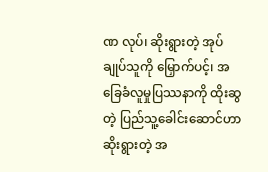ဏ လုပ်၊ ဆိုးရွားတဲ့ အုပ်ချုပ်သူကို မြှောက်ပင့်၊ အခြေခံလူမှုပြဿနာကို ထိုးဆွတဲ့ ပြည်သူ့ခေါင်းဆောင်ဟာ ဆိုးရွားတဲ့ အ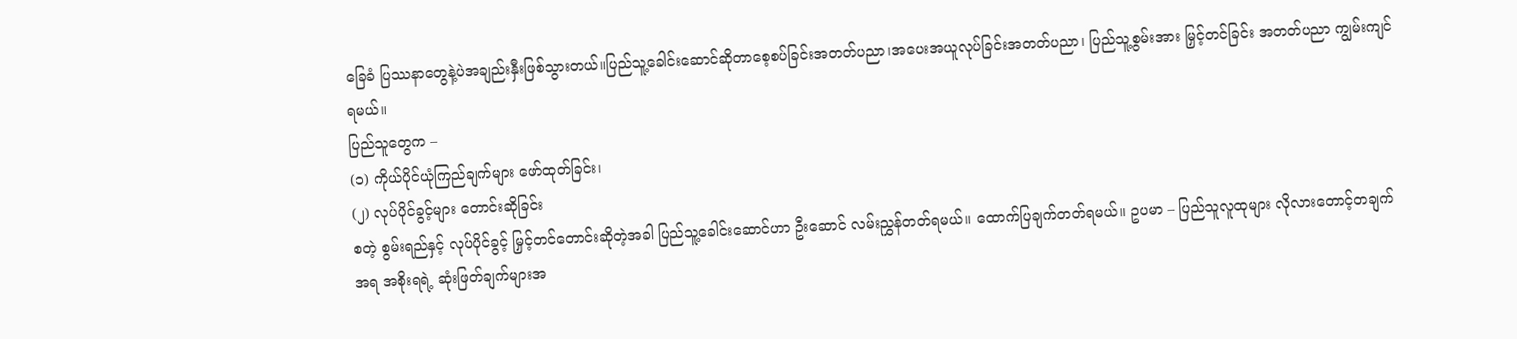ခြေခံ ပြဿနာတွေနဲ့ပဲအချည်းနှီးဖြစ်သွားတယ်။ပြည်သူ့ခေါင်းဆောင်ဆိုတာစေ့စပ်ခြင်းအတတ်ပညာ၊အပေးအယူလုပ်ခြင်းအတတ်ပညာ၊ ပြည်သူ့စွမ်းအား မြှင့်တင်ခြင်း အတတ်ပညာ ကျွမ်းကျင်ရမယ်။
ပြည်သူတွေက –
(၁) ကိုယ်ပိုင်ယုံကြည်ချက်များ ဖော်ထုတ်ခြင်း၊
(၂) လုပ်ပိုင်ခွင့်များ တောင်းဆိုခြင်း
စတဲ့ စွမ်းရည်နှင့် လုပ်ပိုင်ခွင့် မြှင့်တင်တောင်းဆိုတဲ့အခါ ပြည်သူ့ခေါင်းဆောင်ဟာ ဦးဆောင် လမ်းညွှန်တတ်ရမယ်။ ထောက်ပြချက်တတ်ရမယ်။ ဥပမာ – ပြည်သူလူထုများ လိုလားတောင့်တချက် အရ အစိုးရရဲ့ ဆုံးဖြတ်ချက်များအ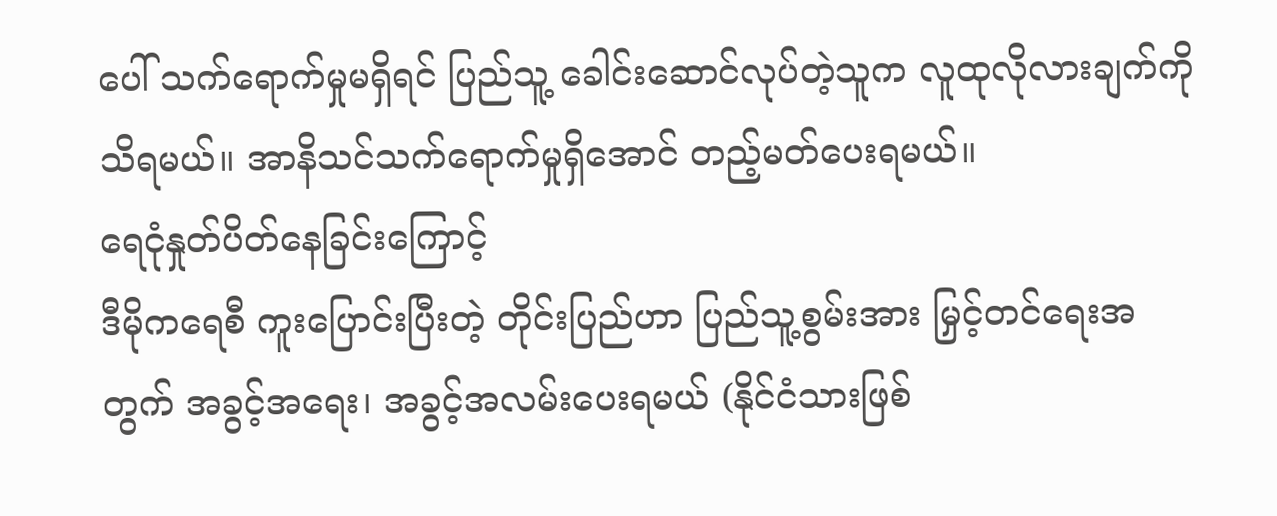ပေါ် သက်ရောက်မှုမရှိရင် ပြည်သူ့ ခေါင်းဆောင်လုပ်တဲ့သူက လူထုလိုလားချက်ကို သိရမယ်။ အာနိသင်သက်ရောက်မှုရှိအောင် တည့်မတ်ပေးရမယ်။
ရေငုံနှုတ်ပိတ်နေခြင်းကြောင့်
ဒီမိုကရေစီ ကူးပြောင်းပြီးတဲ့ တိုင်းပြည်ဟာ ပြည်သူ့စွမ်းအား မြှင့်တင်ရေးအတွက် အခွင့်အရေး၊ အခွင့်အလမ်းပေးရမယ် (နိုင်ငံသားဖြစ်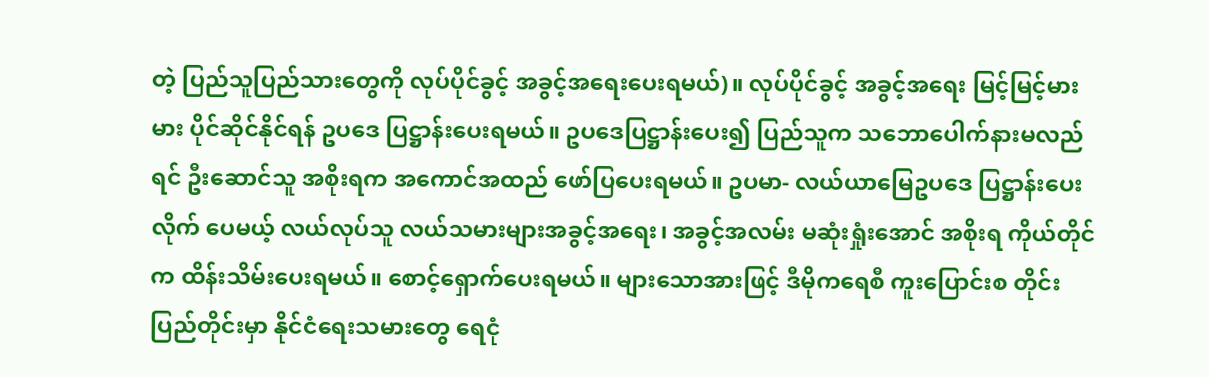တဲ့ ပြည်သူပြည်သားတွေကို လုပ်ပိုင်ခွင့် အခွင့်အရေးပေးရမယ်)။ လုပ်ပိုင်ခွင့် အခွင့်အရေး မြင့်မြင့်မားမား ပိုင်ဆိုင်နိုင်ရန် ဥပဒေ ပြဋ္ဌာန်းပေးရမယ်။ ဥပဒေပြဋ္ဌာန်းပေး၍ ပြည်သူက သဘောပေါက်နားမလည်ရင် ဦးဆောင်သူ အစိုးရက အကောင်အထည် ဖော်ပြပေးရမယ်။ ဥပမာ- လယ်ယာမြေဥပဒေ ပြဋ္ဌာန်းပေးလိုက် ပေမယ့် လယ်လုပ်သူ လယ်သမားများအခွင့်အရေး၊ အခွင့်အလမ်း မဆုံးရှုံးအောင် အစိုးရ ကိုယ်တိုင်က ထိန်းသိမ်းပေးရမယ်။ စောင့်ရှောက်ပေးရမယ်။ များသောအားဖြင့် ဒီမိုကရေစီ ကူးပြောင်းစ တိုင်းပြည်တိုင်းမှာ နိုင်ငံရေးသမားတွေ ရေငုံ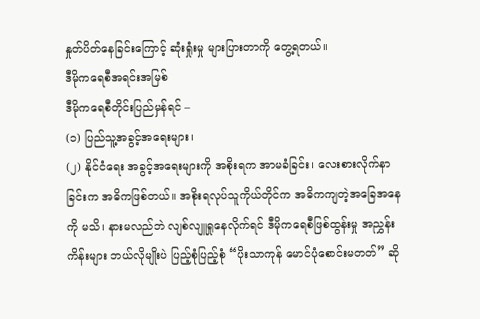နှုတ်ပိတ်နေခြင်းကြောင့် ဆုံးရှုံးမှု များပြားတာကို တွေ့ရတယ်။
ဒီမိုကရေစီအရင်းအမြစ်
ဒီမိုကရေစီတိုင်းပြည်မှန်ရင် –
(၁) ပြည်သူ့အခွင့်အရေးများ၊
(၂) နိုင်ငံရေး အခွင့်အရေးများကို အစိုးရက အာမခံခြင်း၊ လေးစားလိုက်နာခြင်းက အဓိကဖြစ်တယ်။ အစိုးရလုပ်သူကိုယ်တိုင်က အဓိကကျတဲ့အခြေအနေကို မသိ၊ နားမလည်ဘဲ လျစ်လျူရှုနေလိုက်ရင် ဒီမိုကရေစီဖြစ်ထွန်းမှု အညွှန်းကိန်းများ ဘယ်လိုမျိုးပဲ ပြည့်စုံပြည့်စုံ “ပိုးသာကုန် မောင်ပုံစောင်းမတတ်” ဆို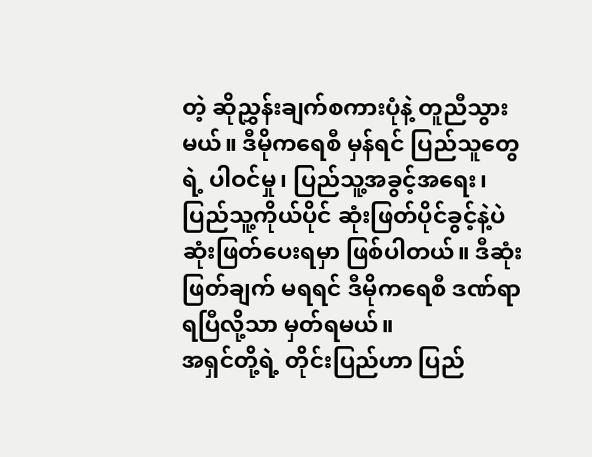တဲ့ ဆိုညွှန်းချက်စကားပုံနဲ့ တူညီသွားမယ်။ ဒီမိုကရေစီ မှန်ရင် ပြည်သူတွေရဲ့ ပါဝင်မှု၊ ပြည်သူ့အခွင့်အရေး၊ ပြည်သူ့ကိုယ်ပိုင် ဆုံးဖြတ်ပိုင်ခွင့်နဲ့ပဲ ဆုံးဖြတ်ပေးရမှာ ဖြစ်ပါတယ်။ ဒီဆုံးဖြတ်ချက် မရရင် ဒီမိုကရေစီ ဒဏ်ရာရပြီလို့သာ မှတ်ရမယ်။
အရှင်တို့ရဲ့ တိုင်းပြည်ဟာ ပြည်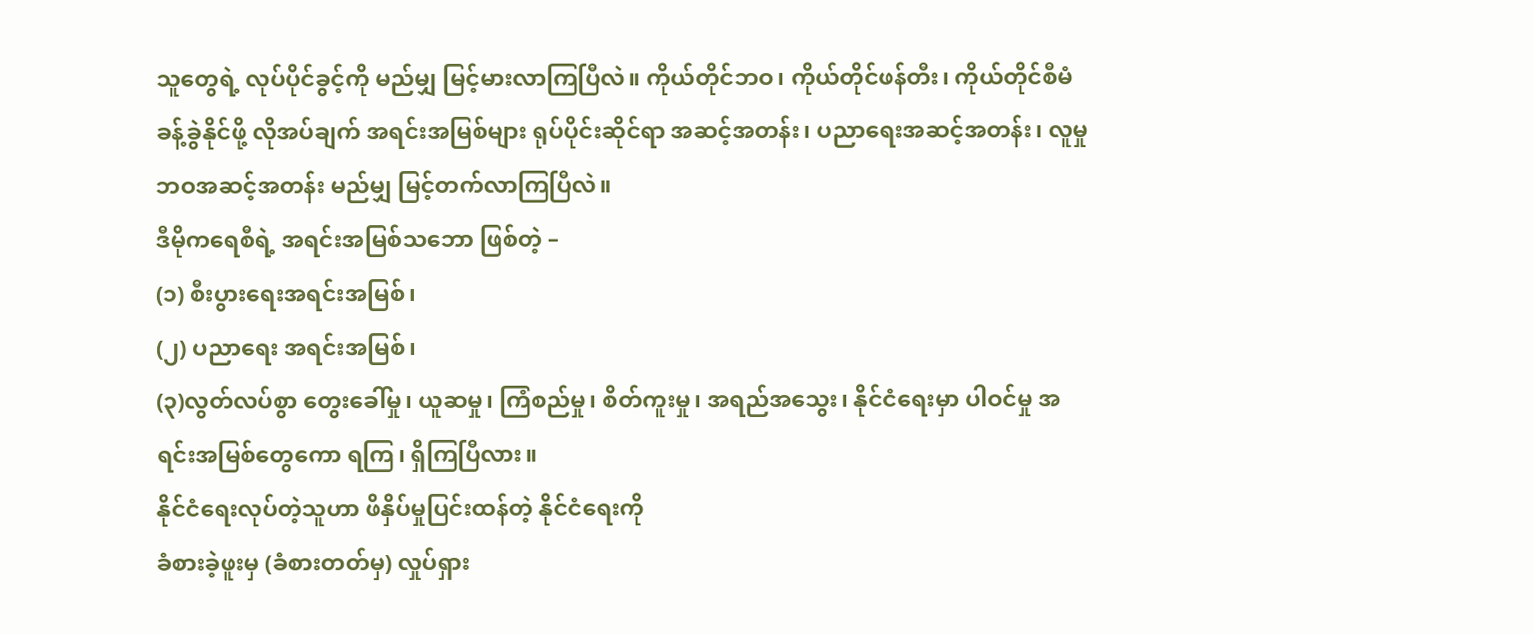သူတွေရဲ့ လုပ်ပိုင်ခွင့်ကို မည်မျှ မြင့်မားလာကြပြီလဲ။ ကိုယ်တိုင်ဘဝ၊ ကိုယ်တိုင်ဖန်တီး၊ ကိုယ်တိုင်စီမံခန့်ခွဲနိုင်ဖို့ လိုအပ်ချက် အရင်းအမြစ်များ ရုပ်ပိုင်းဆိုင်ရာ အဆင့်အတန်း၊ ပညာရေးအဆင့်အတန်း၊ လူမှုဘဝအဆင့်အတန်း မည်မျှ မြင့်တက်လာကြပြီလဲ။
ဒီမိုကရေစီရဲ့ အရင်းအမြစ်သဘော ဖြစ်တဲ့ –
(၁) စီးပွားရေးအရင်းအမြစ်၊
(၂) ပညာရေး အရင်းအမြစ်၊
(၃)လွတ်လပ်စွာ တွေးခေါ်မှု၊ ယူဆမှု၊ ကြံစည်မှု၊ စိတ်ကူးမှု၊ အရည်အသွေး၊ နိုင်ငံရေးမှာ ပါဝင်မှု အရင်းအမြစ်တွေကော ရကြ၊ ရှိကြပြီလား။
နိုင်ငံရေးလုပ်တဲ့သူဟာ ဖိနှိပ်မှုပြင်းထန်တဲ့ နိုင်ငံရေးကို
ခံစားခဲ့ဖူးမှ (ခံစားတတ်မှ) လှုပ်ရှား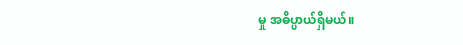မှု အဓိပ္ပာယ်ရှိမယ်။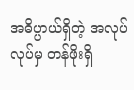အဓိပ္ပာယ်ရှိတဲ့ အလုပ်လုပ်မှ တန်ဖိုးရှိ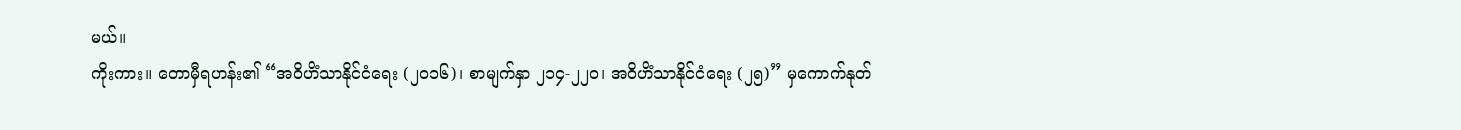မယ်။
ကိုးကား။ တောမှီရဟန်း၏ “အဝိဟိံသာနိုင်ငံရေး (၂၀၁၆)၊ စာမျက်နှာ ၂၁၄-၂၂၀၊ အဝိဟိံသာနိုင်ငံရေး (၂၅)” မှကောက်နုတ်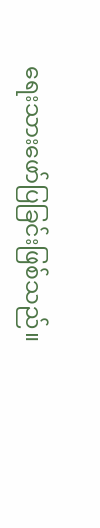ရေးသားဖော်ပြခြင်းဖြစ်သည်။